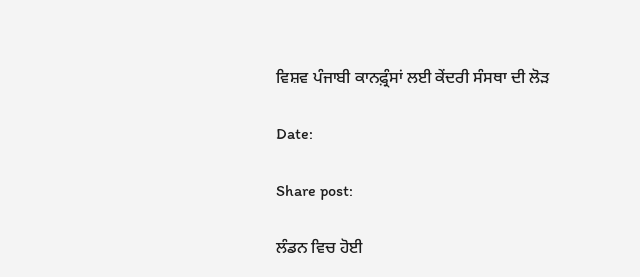ਵਿਸ਼ਵ ਪੰਜਾਬੀ ਕਾਨਫ਼੍ਰੰਸਾਂ ਲਈ ਕੇਂਦਰੀ ਸੰਸਥਾ ਦੀ ਲੋੜ

Date:

Share post:

ਲੰਡਨ ਵਿਚ ਹੋਈ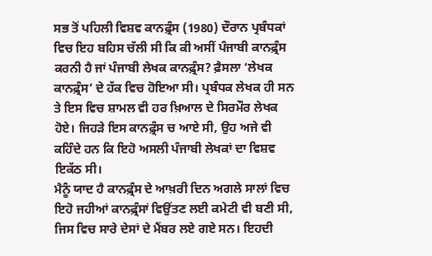ਸਭ ਤੋਂ ਪਹਿਲੀ ਵਿਸ਼ਵ ਕਾਨਫ਼੍ਰੰਸ (1980) ਦੌਰਾਨ ਪ੍ਰਬੰਧਕਾਂ ਵਿਚ ਇਹ ਬਹਿਸ ਚੱਲੀ ਸੀ ਕਿ ਕੀ ਅਸੀਂ ਪੰਜਾਬੀ ਕਾਨਫ਼੍ਰੰਸ ਕਰਨੀ ਹੈ ਜਾਂ ਪੰਜਾਬੀ ਲੇਖਕ ਕਾਨਫ਼੍ਰੰਸ? ਫ਼ੈਸਲਾ ‘ਲੇਖਕ ਕਾਨਫ਼੍ਰੰਸ’ ਦੇ ਹੱਕ ਵਿਚ ਹੋਇਆ ਸੀ। ਪ੍ਰਬੰਧਕ ਲੇਖਕ ਹੀ ਸਨ ਤੇ ਇਸ ਵਿਚ ਸ਼ਾਮਲ ਵੀ ਹਰ ਖ਼ਿਆਲ ਦੇ ਸਿਰਮੌਰ ਲੇਖਕ ਹੋਏ। ਜਿਹੜੇ ਇਸ ਕਾਨਫ਼੍ਰੰਸ ਚ ਆਏ ਸੀ, ਉਹ ਅਜੇ ਵੀ ਕਹਿੰਦੇ ਹਨ ਕਿ ਇਹੋ ਅਸਲੀ ਪੰਜਾਬੀ ਲੇਖਕਾਂ ਦਾ ਵਿਸ਼ਵ ਇਕੱਠ ਸੀ।
ਮੈਨੂੰ ਯਾਦ ਹੈ ਕਾਨਫ਼੍ਰੰਸ ਦੇ ਆਖ਼ਰੀ ਦਿਨ ਅਗਲੇ ਸਾਲਾਂ ਵਿਚ ਇਹੋ ਜਹੀਆਂ ਕਾਨਫ਼੍ਰੰਸਾਂ ਵਿਉਂਤਣ ਲਈ ਕਮੇਟੀ ਵੀ ਬਣੀ ਸੀ, ਜਿਸ ਵਿਚ ਸਾਰੇ ਦੇਸਾਂ ਦੇ ਮੈਂਬਰ ਲਏ ਗਏ ਸਨ। ਇਹਦੀ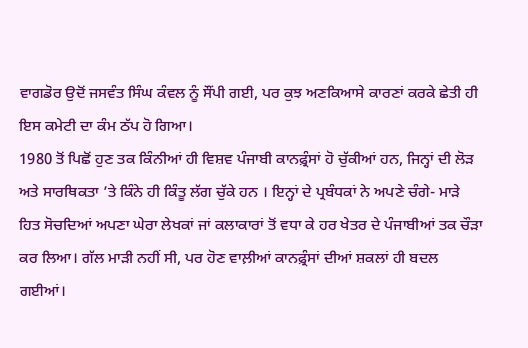ਵਾਗਡੋਰ ਉਦੋਂ ਜਸਵੰਤ ਸਿੰਘ ਕੰਵਲ ਨੂੰ ਸੌਂਪੀ ਗਈ, ਪਰ ਕੁਝ ਅਣਕਿਆਸੇ ਕਾਰਣਾਂ ਕਰਕੇ ਛੇਤੀ ਹੀ ਇਸ ਕਮੇਟੀ ਦਾ ਕੰਮ ਠੱਪ ਹੋ ਗਿਆ।
1980 ਤੋਂ ਪਿਛੋਂ ਹੁਣ ਤਕ ਕਿੰਨੀਆਂ ਹੀ ਵਿਸ਼ਵ ਪੰਜਾਬੀ ਕਾਨਫ਼੍ਰੰਸਾਂ ਹੋ ਚੁੱਕੀਆਂ ਹਨ, ਜਿਨ੍ਹਾਂ ਦੀ ਲੋੜ ਅਤੇ ਸਾਰਥਿਕਤਾ ’ਤੇ ਕਿੰਨੇ ਹੀ ਕਿੰਤੂ ਲੱਗ ਚੁੱਕੇ ਹਨ । ਇਨ੍ਹਾਂ ਦੇ ਪ੍ਰਬੰਧਕਾਂ ਨੇ ਅਪਣੇ ਚੰਗੇ- ਮਾੜੇ ਹਿਤ ਸੋਚਦਿਆਂ ਅਪਣਾ ਘੇਰਾ ਲੇਖਕਾਂ ਜਾਂ ਕਲਾਕਾਰਾਂ ਤੋਂ ਵਧਾ ਕੇ ਹਰ ਖੇਤਰ ਦੇ ਪੰਜਾਬੀਆਂ ਤਕ ਚੌੜਾ ਕਰ ਲਿਆ। ਗੱਲ ਮਾੜੀ ਨਹੀਂ ਸੀ, ਪਰ ਹੋਣ ਵਾਲ਼ੀਆਂ ਕਾਨਫ਼੍ਰੰਸਾਂ ਦੀਆਂ ਸ਼ਕਲਾਂ ਹੀ ਬਦਲ ਗਈਆਂ।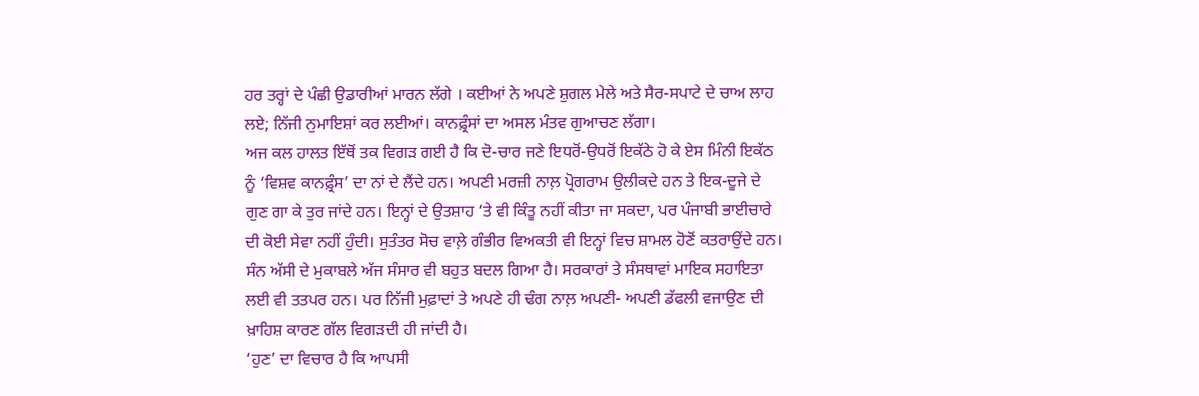ਹਰ ਤਰ੍ਹਾਂ ਦੇ ਪੰਛੀ ਉਡਾਰੀਆਂ ਮਾਰਨ ਲੱਗੇ । ਕਈਆਂ ਨੇ ਅਪਣੇ ਸ਼ੁਗਲ ਮੇਲੇ ਅਤੇ ਸੈਰ-ਸਪਾਟੇ ਦੇ ਚਾਅ ਲਾਹ ਲਏ; ਨਿੱਜੀ ਨੁਮਾਇਸ਼ਾਂ ਕਰ ਲਈਆਂ। ਕਾਨਫ਼੍ਰੰਸਾਂ ਦਾ ਅਸਲ ਮੰਤਵ ਗੁਆਚਣ ਲੱਗਾ।
ਅਜ ਕਲ ਹਾਲਤ ਇੱਥੋਂ ਤਕ ਵਿਗੜ ਗਈ ਹੈ ਕਿ ਦੋ-ਚਾਰ ਜਣੇ ਇਧਰੋਂ-ਉਧਰੋਂ ਇਕੱਠੇ ਹੋ ਕੇ ਏਸ ਮਿੰਨੀ ਇਕੱਠ ਨੂੰ ‘ਵਿਸ਼ਵ ਕਾਨਫ਼੍ਰੰਸ’ ਦਾ ਨਾਂ ਦੇ ਲੈਂਦੇ ਹਨ। ਅਪਣੀ ਮਰਜ਼ੀ ਨਾਲ਼ ਪ੍ਰੋਗਰਾਮ ਉਲੀਕਦੇ ਹਨ ਤੇ ਇਕ-ਦੂਜੇ ਦੇ ਗੁਣ ਗਾ ਕੇ ਤੁਰ ਜਾਂਦੇ ਹਨ। ਇਨ੍ਹਾਂ ਦੇ ਉਤਸ਼ਾਹ ‘ਤੇ ਵੀ ਕਿੰਤੂ ਨਹੀਂ ਕੀਤਾ ਜਾ ਸਕਦਾ, ਪਰ ਪੰਜਾਬੀ ਭਾਈਚਾਰੇ ਦੀ ਕੋਈ ਸੇਵਾ ਨਹੀਂ ਹੁੰਦੀ। ਸੁਤੰਤਰ ਸੋਚ ਵਾਲ਼ੇ ਗੰਭੀਰ ਵਿਅਕਤੀ ਵੀ ਇਨ੍ਹਾਂ ਵਿਚ ਸ਼ਾਮਲ ਹੋਣੋਂ ਕਤਰਾਉਂਦੇ ਹਨ।
ਸੰਨ ਅੱਸੀ ਦੇ ਮੁਕਾਬਲੇ ਅੱਜ ਸੰਸਾਰ ਵੀ ਬਹੁਤ ਬਦਲ ਗਿਆ ਹੈ। ਸਰਕਾਰਾਂ ਤੇ ਸੰਸਥਾਵਾਂ ਮਾਇਕ ਸਹਾਇਤਾ ਲਈ ਵੀ ਤਤਪਰ ਹਨ। ਪਰ ਨਿੱਜੀ ਮੁਫ਼ਾਦਾਂ ਤੇ ਅਪਣੇ ਹੀ ਢੰਗ ਨਾਲ਼ ਅਪਣੀ- ਅਪਣੀ ਡੱਫਲੀ ਵਜਾਉਣ ਦੀ ਖ਼ਾਹਿਸ਼ ਕਾਰਣ ਗੱਲ ਵਿਗੜਦੀ ਹੀ ਜਾਂਦੀ ਹੈ।
‘ਹੁਣ’ ਦਾ ਵਿਚਾਰ ਹੈ ਕਿ ਆਪਸੀ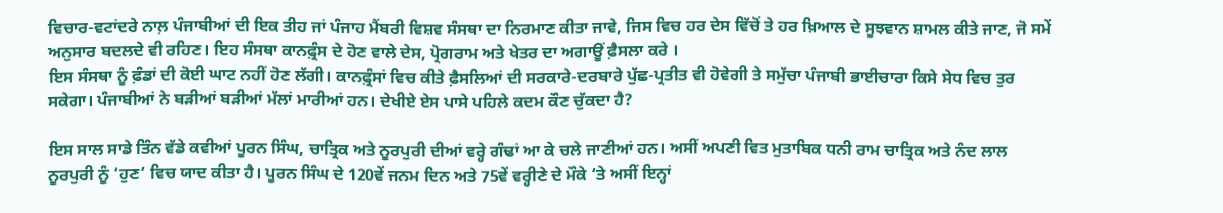ਵਿਚਾਰ-ਵਟਾਂਦਰੇ ਨਾਲ਼ ਪੰਜਾਬੀਆਂ ਦੀ ਇਕ ਤੀਹ ਜਾਂ ਪੰਜਾਹ ਮੈਂਬਰੀ ਵਿਸ਼ਵ ਸੰਸਥਾ ਦਾ ਨਿਰਮਾਣ ਕੀਤਾ ਜਾਵੇ, ਜਿਸ ਵਿਚ ਹਰ ਦੇਸ ਵਿੱਚੋਂ ਤੇ ਹਰ ਖ਼ਿਆਲ ਦੇ ਸੂਝਵਾਨ ਸ਼ਾਮਲ ਕੀਤੇ ਜਾਣ, ਜੋ ਸਮੇਂ ਅਨੁਸਾਰ ਬਦਲਦੇ ਵੀ ਰਹਿਣ। ਇਹ ਸੰਸਥਾ ਕਾਨਫ਼੍ਰੰਸ ਦੇ ਹੋਣ ਵਾਲੇ ਦੇਸ, ਪ੍ਰੋਗਰਾਮ ਅਤੇ ਖੇਤਰ ਦਾ ਅਗਾਊਂ ਫ਼ੈਸਲਾ ਕਰੇ ।
ਇਸ ਸੰਸਥਾ ਨੂੰ ਫ਼ੰਡਾਂ ਦੀ ਕੋਈ ਘਾਟ ਨਹੀਂ ਹੋਣ ਲੱਗੀ। ਕਾਨਫ਼੍ਰੰਸਾਂ ਵਿਚ ਕੀਤੇ ਫ਼ੈਸਲਿਆਂ ਦੀ ਸਰਕਾਰੇ-ਦਰਬਾਰੇ ਪੁੱਛ-ਪ੍ਰਤੀਤ ਵੀ ਹੋਵੇਗੀ ਤੇ ਸਮੁੱਚਾ ਪੰਜਾਬੀ ਭਾਈਚਾਰਾ ਕਿਸੇ ਸੇਧ ਵਿਚ ਤੁਰ ਸਕੇਗਾ। ਪੰਜਾਬੀਆਂ ਨੇ ਬੜੀਆਂ ਬੜੀਆਂ ਮੱਲਾਂ ਮਾਰੀਆਂ ਹਨ। ਦੇਖੀਏ ਏਸ ਪਾਸੇ ਪਹਿਲੇ ਕਦਮ ਕੌਣ ਚੁੱਕਦਾ ਹੈ?

ਇਸ ਸਾਲ ਸਾਡੇ ਤਿੰਨ ਵੱਡੇ ਕਵੀਆਂ ਪੂਰਨ ਸਿੰਘ, ਚਾਤ੍ਰਿਕ ਅਤੇ ਨੂਰਪੁਰੀ ਦੀਆਂ ਵਰ੍ਹੇ ਗੰਢਾਂ ਆ ਕੇ ਚਲੇ ਜਾਣੀਆਂ ਹਨ। ਅਸੀਂ ਅਪਣੀ ਵਿਤ ਮੁਤਾਬਿਕ ਧਨੀ ਰਾਮ ਚਾਤ੍ਰਿਕ ਅਤੇ ਨੰਦ ਲਾਲ ਨੂਰਪੁਰੀ ਨੂੰ ‘ਹੁਣ’ ਵਿਚ ਯਾਦ ਕੀਤਾ ਹੈ। ਪੂਰਨ ਸਿੰਘ ਦੇ 120ਵੇਂ ਜਨਮ ਦਿਨ ਅਤੇ 75ਵੇਂ ਵਰ੍ਹੀਣੇ ਦੇ ਮੌਕੇ ‘ਤੇ ਅਸੀਂ ਇਨ੍ਹਾਂ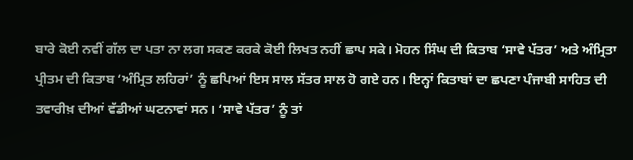ਬਾਰੇ ਕੋਈ ਨਵੀਂ ਗੱਲ ਦਾ ਪਤਾ ਨਾ ਲਗ ਸਕਣ ਕਰਕੇ ਕੋਈ ਲਿਖਤ ਨਹੀਂ ਛਾਪ ਸਕੇ। ਮੋਹਨ ਸਿੰਘ ਦੀ ਕਿਤਾਬ ‘ਸਾਵੇ ਪੱਤਰ’ ਅਤੇ ਅੰਮ੍ਰਿਤਾ ਪ੍ਰੀਤਮ ਦੀ ਕਿਤਾਬ ‘ਅੰਮ੍ਰਿਤ ਲਹਿਰਾਂ’ ਨੂੰ ਛਪਿਆਂ ਇਸ ਸਾਲ ਸੱਤਰ ਸਾਲ ਹੋ ਗਏ ਹਨ। ਇਨ੍ਹਾਂ ਕਿਤਾਬਾਂ ਦਾ ਛਪਣਾ ਪੰਜਾਬੀ ਸਾਹਿਤ ਦੀ ਤਵਾਰੀਖ਼ ਦੀਆਂ ਵੱਡੀਆਂ ਘਟਨਾਵਾਂ ਸਨ। ‘ਸਾਵੇ ਪੱਤਰ’ ਨੂੰ ਤਾਂ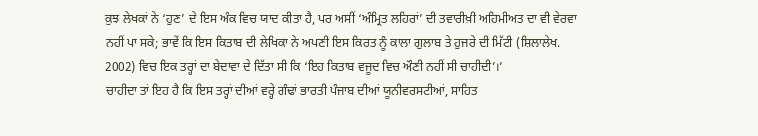ਕੁਝ ਲੇਖਕਾਂ ਨੇ ‘ਹੁਣ’ ਦੇ ਇਸ ਅੰਕ ਵਿਚ ਯਾਦ ਕੀਤਾ ਹੈ, ਪਰ ਅਸੀਂ ‘ਅੰਮ੍ਰਿਤ ਲਹਿਰਾਂ’ ਦੀ ਤਵਾਰੀਖ਼ੀ ਅਹਿਮੀਅਤ ਦਾ ਵੀ ਵੇਰਵਾ ਨਹੀਂ ਪਾ ਸਕੇ; ਭਾਵੇਂ ਕਿ ਇਸ ਕਿਤਾਬ ਦੀ ਲੇਖਿਕਾ ਨੇ ਅਪਣੀ ਇਸ ਕਿਰਤ ਨੂੰ ਕਾਲਾ ਗੁਲਾਬ ਤੇ ਹੁਜਰੇ ਦੀ ਮਿੱਟੀ (ਸ਼ਿਲਾਲੇਖ. 2002) ਵਿਚ ਇਕ ਤਰ੍ਹਾਂ ਦਾ ਬੇਦਾਵਾ ਦੇ ਦਿੱਤਾ ਸੀ ਕਿ ‘ਇਹ ਕਿਤਾਬ ਵਜੂਦ ਵਿਚ ਔਣੀ ਨਹੀਂ ਸੀ ਚਾਹੀਦੀ’।’
ਚਾਹੀਦਾ ਤਾਂ ਇਹ ਹੈ ਕਿ ਇਸ ਤਰ੍ਹਾਂ ਦੀਆਂ ਵਰ੍ਹੇ ਗੰਢਾਂ ਭਾਰਤੀ ਪੰਜਾਬ ਦੀਆਂ ਯੂਨੀਵਰਸਟੀਆਂ, ਸਾਹਿਤ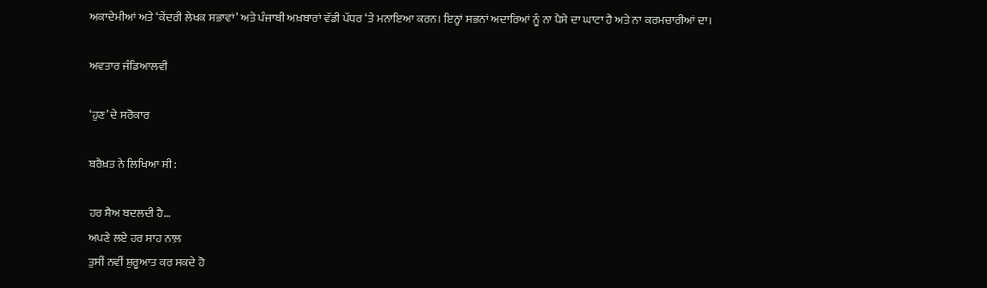ਅਕਾਦੇਮੀਆਂ ਅਤੇ ‘ਕੇਂਦਰੀ ਲੇਖਕ ਸਭਾਵਾਂ’ ਅਤੇ ਪੰਜਾਬੀ ਅਖ਼ਬਾਰਾਂ ਵੱਡੀ ਪੱਧਰ ‘ਤੇ ਮਨਾਇਆ ਕਰਨ। ਇਨ੍ਹਾਂ ਸਭਨਾਂ ਅਦਾਰਿਆਂ ਨੂੰ ਨਾ ਪੈਸੇ ਦਾ ਘਾਟਾ ਹੈ ਅਤੇ ਨਾ ਕਰਮਚਾਰੀਆਂ ਦਾ।

ਅਵਤਾਰ ਜੰਡਿਆਲਵੀ

‘ਹੁਣ’ ਦੇ ਸਰੋਕਾਰ

ਬਰੈਖ਼ਤ ਨੇ ਲਿਖਿਆ ਸੀ:

ਹਰ ਸ਼ੈਅ ਬਦਲਦੀ ਹੈ…
ਅਪਣੇ ਲਏ ਹਰ ਸਾਹ ਨਾਲ਼
ਤੁਸੀਂ ਨਵੀਂ ਸ਼ੁਰੂਆਤ ਕਰ ਸਕਦੇ ਹੋ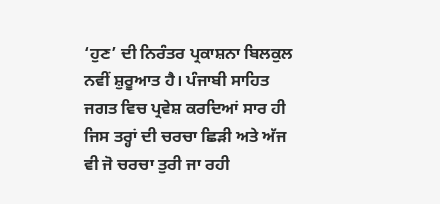‘ਹੁਣ’ ਦੀ ਨਿਰੰਤਰ ਪ੍ਰਕਾਸ਼ਨਾ ਬਿਲਕੁਲ ਨਵੀਂ ਸ਼ੁਰੂਆਤ ਹੈ। ਪੰਜਾਬੀ ਸਾਹਿਤ ਜਗਤ ਵਿਚ ਪ੍ਰਵੇਸ਼ ਕਰਦਿਆਂ ਸਾਰ ਹੀ ਜਿਸ ਤਰ੍ਹਾਂ ਦੀ ਚਰਚਾ ਛਿੜੀ ਅਤੇ ਅੱਜ ਵੀ ਜੋ ਚਰਚਾ ਤੁਰੀ ਜਾ ਰਹੀ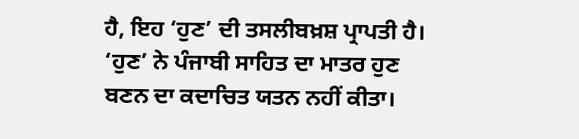ਹੈ, ਇਹ ‘ਹੁਣ’ ਦੀ ਤਸਲੀਬਖ਼ਸ਼ ਪ੍ਰਾਪਤੀ ਹੈ।
‘ਹੁਣ’ ਨੇ ਪੰਜਾਬੀ ਸਾਹਿਤ ਦਾ ਮਾਤਰ ਹੁਣ ਬਣਨ ਦਾ ਕਦਾਚਿਤ ਯਤਨ ਨਹੀਂ ਕੀਤਾ।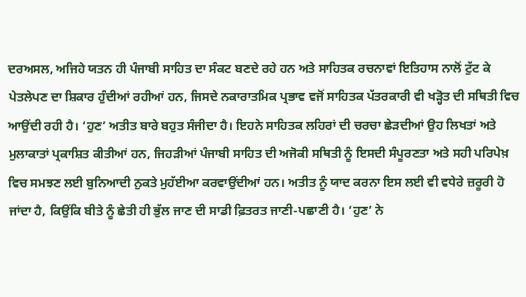ਦਰਅਸਲ, ਅਜਿਹੇ ਯਤਨ ਹੀ ਪੰਜਾਬੀ ਸਾਹਿਤ ਦਾ ਸੰਕਟ ਬਣਦੇ ਰਹੇ ਹਨ ਅਤੇ ਸਾਹਿਤਕ ਰਚਨਾਵਾਂ ਇਤਿਹਾਸ ਨਾਲੋਂ ਟੁੱਟ ਕੇ ਪੇਤਲੇਪਣ ਦਾ ਸ਼ਿਕਾਰ ਹੁੰਦੀਆਂ ਰਹੀਆਂ ਹਨ, ਜਿਸਦੇ ਨਕਾਰਾਤਮਿਕ ਪ੍ਰਭਾਵ ਵਜੋਂ ਸਾਹਿਤਕ ਪੱਤਰਕਾਰੀ ਵੀ ਖੜ੍ਹੋਤ ਦੀ ਸਥਿਤੀ ਵਿਚ ਆਉਂਦੀ ਰਹੀ ਹੈ। ‘ਹੁਣ’ ਅਤੀਤ ਬਾਰੇ ਬਹੁਤ ਸੰਜੀਦਾ ਹੈ। ਇਹਨੇ ਸਾਹਿਤਕ ਲਹਿਰਾਂ ਦੀ ਚਰਚਾ ਛੇੜਦੀਆਂ ਉਹ ਲਿਖਤਾਂ ਅਤੇ ਮੁਲਾਕਾਤਾਂ ਪ੍ਰਕਾਸ਼ਿਤ ਕੀਤੀਆਂ ਹਨ, ਜਿਹੜੀਆਂ ਪੰਜਾਬੀ ਸਾਹਿਤ ਦੀ ਅਜੋਕੀ ਸਥਿਤੀ ਨੂੰ ਇਸਦੀ ਸੰਪੂਰਣਤਾ ਅਤੇ ਸਹੀ ਪਰਿਪੇਖ਼ ਵਿਚ ਸਮਝਣ ਲਈ ਬੁਨਿਆਦੀ ਨੁਕਤੇ ਮੁਹੱਈਆ ਕਰਵਾਉਂਦੀਆਂ ਹਨ। ਅਤੀਤ ਨੂੰ ਯਾਦ ਕਰਨਾ ਇਸ ਲਈ ਵੀ ਵਧੇਰੇ ਜ਼ਰੂਰੀ ਹੋ ਜਾਂਦਾ ਹੈ, ਕਿਉਂਕਿ ਬੀਤੇ ਨੂੰ ਛੇਤੀ ਹੀ ਭੁੱਲ ਜਾਣ ਦੀ ਸਾਡੀ ਫ਼ਿਤਰਤ ਜਾਣੀ-ਪਛਾਣੀ ਹੈ। ‘ਹੁਣ’ ਨੇ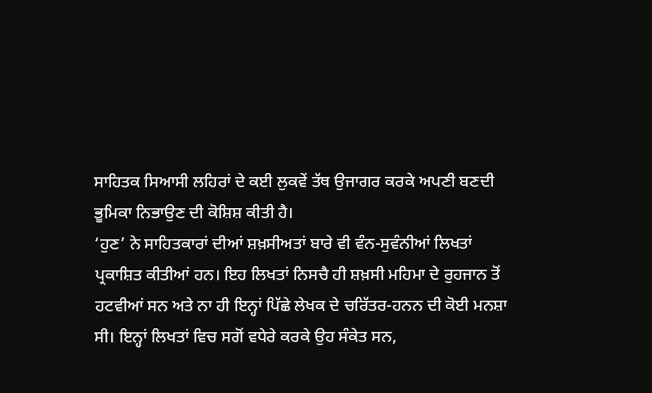ਸਾਹਿਤਕ ਸਿਆਸੀ ਲਹਿਰਾਂ ਦੇ ਕਈ ਲੁਕਵੇਂ ਤੱਥ ਉਜਾਗਰ ਕਰਕੇ ਅਪਣੀ ਬਣਦੀ ਭੂਮਿਕਾ ਨਿਭਾਉਣ ਦੀ ਕੋਸ਼ਿਸ਼ ਕੀਤੀ ਹੈ।
‘ਹੁਣ’ ਨੇ ਸਾਹਿਤਕਾਰਾਂ ਦੀਆਂ ਸ਼ਖ਼ਸੀਅਤਾਂ ਬਾਰੇ ਵੀ ਵੰਨ-ਸੁਵੰਨੀਆਂ ਲਿਖਤਾਂ ਪ੍ਰਕਾਸ਼ਿਤ ਕੀਤੀਆਂ ਹਨ। ਇਹ ਲਿਖਤਾਂ ਨਿਸਚੈ ਹੀ ਸ਼ਖ਼ਸੀ ਮਹਿਮਾ ਦੇ ਰੁਹਜਾਨ ਤੋਂ ਹਟਵੀਆਂ ਸਨ ਅਤੇ ਨਾ ਹੀ ਇਨ੍ਹਾਂ ਪਿੱਛੇ ਲੇਖਕ ਦੇ ਚਰਿੱਤਰ-ਹਨਨ ਦੀ ਕੋਈ ਮਨਸ਼ਾ ਸੀ। ਇਨ੍ਹਾਂ ਲਿਖਤਾਂ ਵਿਚ ਸਗੋਂ ਵਧੇਰੇ ਕਰਕੇ ਉਹ ਸੰਕੇਤ ਸਨ,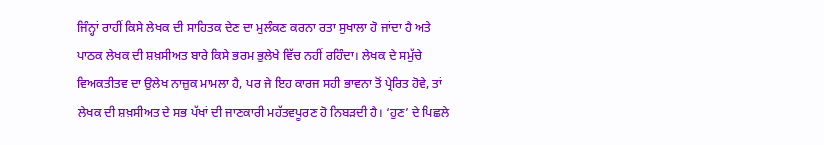ਜਿੰਨ੍ਹਾਂ ਰਾਹੀਂ ਕਿਸੇ ਲੇਖਕ ਦੀ ਸਾਹਿਤਕ ਦੇਣ ਦਾ ਮੁਲੰਕਣ ਕਰਨਾ ਰਤਾ ਸੁਖਾਲਾ ਹੋ ਜਾਂਦਾ ਹੈ ਅਤੇ ਪਾਠਕ ਲੇਖਕ ਦੀ ਸ਼ਖ਼ਸੀਅਤ ਬਾਰੇ ਕਿਸੇ ਭਰਮ ਭੁਲੇਖੇ ਵਿੱਚ ਨਹੀਂ ਰਹਿੰਦਾ। ਲੇਖਕ ਦੇ ਸਮੁੱਚੇ ਵਿਅਕਤੀਤਵ ਦਾ ਉਲੇਖ ਨਾਜ਼ੁਕ ਮਾਮਲਾ ਹੈ, ਪਰ ਜੇ ਇਹ ਕਾਰਜ ਸਹੀ ਭਾਵਨਾ ਤੋਂ ਪ੍ਰੇਰਿਤ ਹੋਵੇ, ਤਾਂ ਲੇਖਕ ਦੀ ਸ਼ਖ਼ਸੀਅਤ ਦੇ ਸਭ ਪੱਖਾਂ ਦੀ ਜਾਣਕਾਰੀ ਮਹੱਤਵਪੂਰਣ ਹੋ ਨਿਬੜਦੀ ਹੈ। ‘ਹੁਣ’ ਦੇ ਪਿਛਲੇ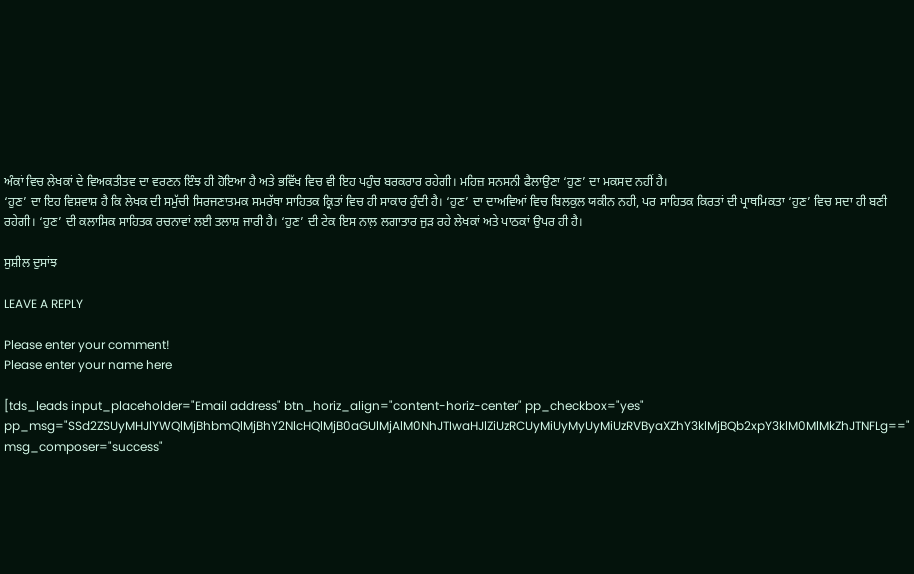ਅੰਕਾਂ ਵਿਚ ਲੇਖਕਾਂ ਦੇ ਵਿਅਕਤੀਤਵ ਦਾ ਵਰਣਨ ਇੰਝ ਹੀ ਹੋਇਆ ਹੈ ਅਤੇ ਭਵਿੱਖ ਵਿਚ ਵੀ ਇਹ ਪਹੁੰਚ ਬਰਕਰਾਰ ਰਹੇਗੀ। ਮਹਿਜ਼ ਸਨਸਨੀ ਫੈਲਾਉਣਾ ‘ਹੁਣ’ ਦਾ ਮਕਸਦ ਨਹੀਂ ਹੈ।
‘ਹੁਣ’ ਦਾ ਇਹ ਵਿਸ਼ਵਾਸ਼ ਹੈ ਕਿ ਲੇਖਕ ਦੀ ਸਮੁੱਚੀ ਸਿਰਜਣਾਤਮਕ ਸਮਰੱਥਾ ਸਾਹਿਤਕ ਕ੍ਰਿਤਾਂ ਵਿਚ ਹੀ ਸਾਕਾਰ ਹੁੰਦੀ ਹੈ। ‘ਹੁਣ’ ਦਾ ਦਾਅਵਿਆਂ ਵਿਚ ਬਿਲਕੁਲ ਯਕੀਨ ਨਹੀ, ਪਰ ਸਾਹਿਤਕ ਕਿਰਤਾਂ ਦੀ ਪ੍ਰਾਥਮਿਕਤਾ ‘ਹੁਣ’ ਵਿਚ ਸਦਾ ਹੀ ਬਣੀ ਰਹੇਗੀ। ‘ਹੁਣ’ ਦੀ ਕਲਾਸਿਕ ਸਾਹਿਤਕ ਰਚਨਾਵਾਂ ਲਈ ਤਲਾਸ਼ ਜਾਰੀ ਹੈ। ‘ਹੁਣ’ ਦੀ ਟੇਕ ਇਸ ਨਾਲ਼ ਲਗਾਤਾਰ ਜੁੜ ਰਹੇ ਲੇਖਕਾਂ ਅਤੇ ਪਾਠਕਾਂ ਉਪਰ ਹੀ ਹੈ।

ਸੁਸ਼ੀਲ ਦੁਸਾਂਝ

LEAVE A REPLY

Please enter your comment!
Please enter your name here

[tds_leads input_placeholder="Email address" btn_horiz_align="content-horiz-center" pp_checkbox="yes" pp_msg="SSd2ZSUyMHJlYWQlMjBhbmQlMjBhY2NlcHQlMjB0aGUlMjAlM0NhJTIwaHJlZiUzRCUyMiUyMyUyMiUzRVByaXZhY3klMjBQb2xpY3klM0MlMkZhJTNFLg==" msg_composer="success"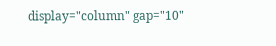display="column" gap="10"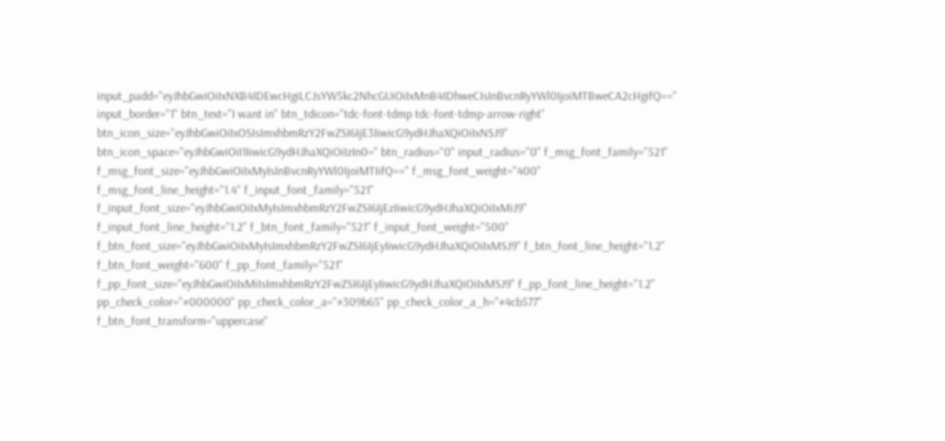input_padd="eyJhbGwiOiIxNXB4IDEwcHgiLCJsYW5kc2NhcGUiOiIxMnB4IDhweCIsInBvcnRyYWl0IjoiMTBweCA2cHgifQ==" input_border="1" btn_text="I want in" btn_tdicon="tdc-font-tdmp tdc-font-tdmp-arrow-right" btn_icon_size="eyJhbGwiOiIxOSIsImxhbmRzY2FwZSI6IjE3IiwicG9ydHJhaXQiOiIxNSJ9" btn_icon_space="eyJhbGwiOiI1IiwicG9ydHJhaXQiOiIzIn0=" btn_radius="0" input_radius="0" f_msg_font_family="521" f_msg_font_size="eyJhbGwiOiIxMyIsInBvcnRyYWl0IjoiMTIifQ==" f_msg_font_weight="400" f_msg_font_line_height="1.4" f_input_font_family="521" f_input_font_size="eyJhbGwiOiIxMyIsImxhbmRzY2FwZSI6IjEzIiwicG9ydHJhaXQiOiIxMiJ9" f_input_font_line_height="1.2" f_btn_font_family="521" f_input_font_weight="500" f_btn_font_size="eyJhbGwiOiIxMyIsImxhbmRzY2FwZSI6IjEyIiwicG9ydHJhaXQiOiIxMSJ9" f_btn_font_line_height="1.2" f_btn_font_weight="600" f_pp_font_family="521" f_pp_font_size="eyJhbGwiOiIxMiIsImxhbmRzY2FwZSI6IjEyIiwicG9ydHJhaXQiOiIxMSJ9" f_pp_font_line_height="1.2" pp_check_color="#000000" pp_check_color_a="#309b65" pp_check_color_a_h="#4cb577" f_btn_font_transform="uppercase"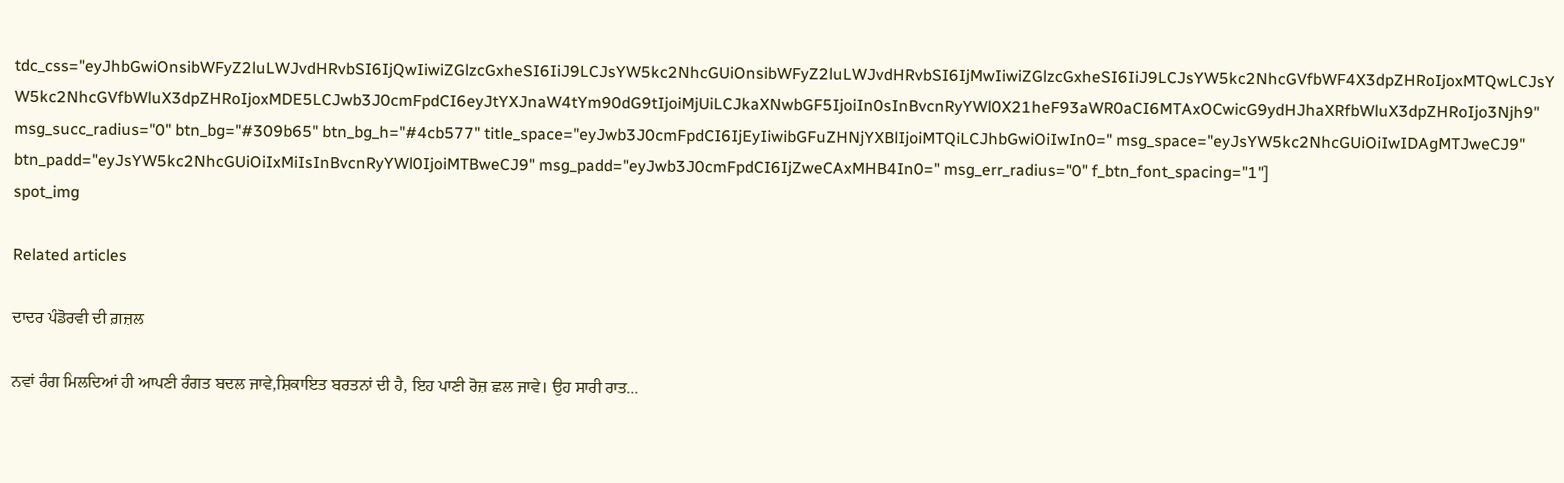tdc_css="eyJhbGwiOnsibWFyZ2luLWJvdHRvbSI6IjQwIiwiZGlzcGxheSI6IiJ9LCJsYW5kc2NhcGUiOnsibWFyZ2luLWJvdHRvbSI6IjMwIiwiZGlzcGxheSI6IiJ9LCJsYW5kc2NhcGVfbWF4X3dpZHRoIjoxMTQwLCJsYW5kc2NhcGVfbWluX3dpZHRoIjoxMDE5LCJwb3J0cmFpdCI6eyJtYXJnaW4tYm90dG9tIjoiMjUiLCJkaXNwbGF5IjoiIn0sInBvcnRyYWl0X21heF93aWR0aCI6MTAxOCwicG9ydHJhaXRfbWluX3dpZHRoIjo3Njh9" msg_succ_radius="0" btn_bg="#309b65" btn_bg_h="#4cb577" title_space="eyJwb3J0cmFpdCI6IjEyIiwibGFuZHNjYXBlIjoiMTQiLCJhbGwiOiIwIn0=" msg_space="eyJsYW5kc2NhcGUiOiIwIDAgMTJweCJ9" btn_padd="eyJsYW5kc2NhcGUiOiIxMiIsInBvcnRyYWl0IjoiMTBweCJ9" msg_padd="eyJwb3J0cmFpdCI6IjZweCAxMHB4In0=" msg_err_radius="0" f_btn_font_spacing="1"]
spot_img

Related articles

ਦਾਦਰ ਪੰਡੋਰਵੀ ਦੀ ਗ਼ਜ਼ਲ

ਨਵਾਂ ਰੰਗ ਮਿਲਦਿਆਂ ਹੀ ਆਪਣੀ ਰੰਗਤ ਬਦਲ ਜਾਵੇ,ਸ਼ਿਕਾਇਤ ਬਰਤਨਾਂ ਦੀ ਹੈ, ਇਹ ਪਾਣੀ ਰੋਜ਼ ਛਲ ਜਾਵੇ। ਉਹ ਸਾਰੀ ਰਾਤ...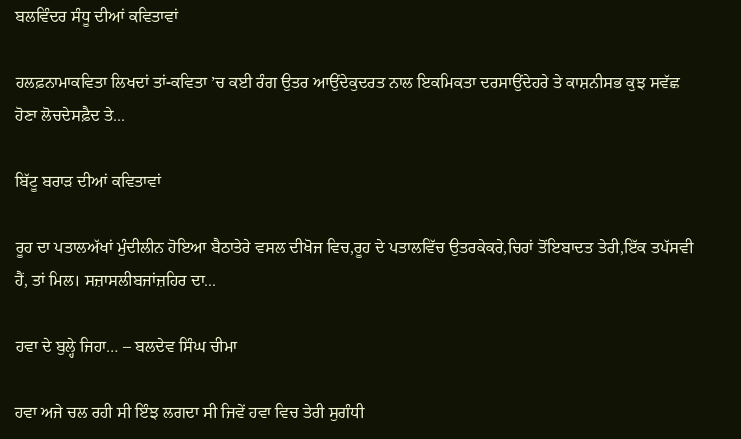ਬਲਵਿੰਦਰ ਸੰਧੂ ਦੀਆਂ ਕਵਿਤਾਵਾਂ

ਹਲਫ਼ਨਾਮਾਕਵਿਤਾ ਲਿਖਦਾਂ ਤਾਂ-ਕਵਿਤਾ ’ਚ ਕਈ ਰੰਗ ਉਤਰ ਆਉਂਦੇਕੁਦਰਤ ਨਾਲ ਇਕਮਿਕਤਾ ਦਰਸਾਉਂਦੇਹਰੇ ਤੇ ਕਾਸ਼ਨੀਸਭ ਕੁਝ ਸਵੱਛ ਹੋਣਾ ਲੋਚਦੇਸਫ਼ੈਦ ਤੇ...

ਬਿੱਟੂ ਬਰਾੜ ਦੀਆਂ ਕਵਿਤਾਵਾਂ

ਰੂਹ ਦਾ ਪਤਾਲਅੱਖਾਂ ਮੁੰਦੀਲੀਨ ਹੋਇਆ ਬੈਠਾਤੇਰੇ ਵਸਲ ਦੀਖੋਜ ਵਿਚ,ਰੂਹ ਦੇ ਪਤਾਲਵਿੱਚ ਉਤਰਕੇਕਰੇ,ਚਿਰਾਂ ਤੋਂਇਬਾਦਤ ਤੇਰੀ,ਇੱਕ ਤਪੱਸਵੀ ਹੈਂ, ਤਾਂ ਮਿਲ। ਸਜ਼ਾਸਲੀਬਜਾਂਜ਼ਹਿਰ ਦਾ...

ਹਵਾ ਦੇ ਬੁਲ੍ਹੇ ਜਿਹਾ… – ਬਲਦੇਵ ਸਿੰਘ ਚੀਮਾ

ਹਵਾ ਅਜੇ ਚਲ ਰਹੀ ਸੀ ਇੰਝ ਲਗਦਾ ਸੀ ਜਿਵੇਂ ਹਵਾ ਵਿਚ ਤੇਰੀ ਸੁਗੰਧੀ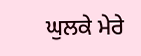ਘੁਲਕੇ ਮੇਰੇ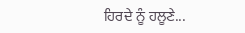ਹਿਰਦੇ ਨੂੰ ਹਲੂਣੇ...